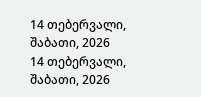14 თებერვალი, შაბათი, 2026
14 თებერვალი, შაბათი, 2026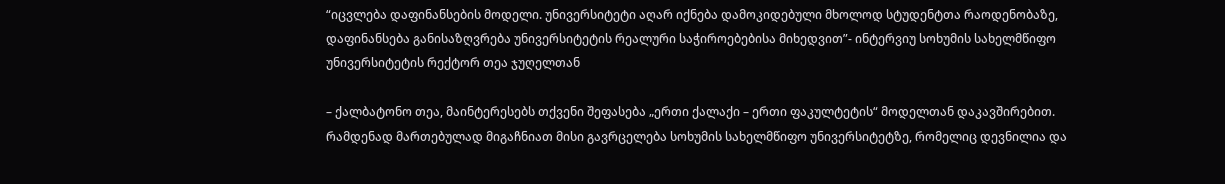“იცვლება დაფინანსების მოდელი. უნივერსიტეტი აღარ იქნება დამოკიდებული მხოლოდ სტუდენტთა რაოდენობაზე, დაფინანსება განისაზღვრება უნივერსიტეტის რეალური საჭიროებებისა მიხედვით”- ინტერვიუ სოხუმის სახელმწიფო უნივერსიტეტის რექტორ თეა ჯუღელთან

– ქალბატონო თეა, მაინტერესებს თქვენი შეფასება „ერთი ქალაქი – ერთი ფაკულტეტის“ მოდელთან დაკავშირებით. რამდენად მართებულად მიგაჩნიათ მისი გავრცელება სოხუმის სახელმწიფო უნივერსიტეტზე, რომელიც დევნილია და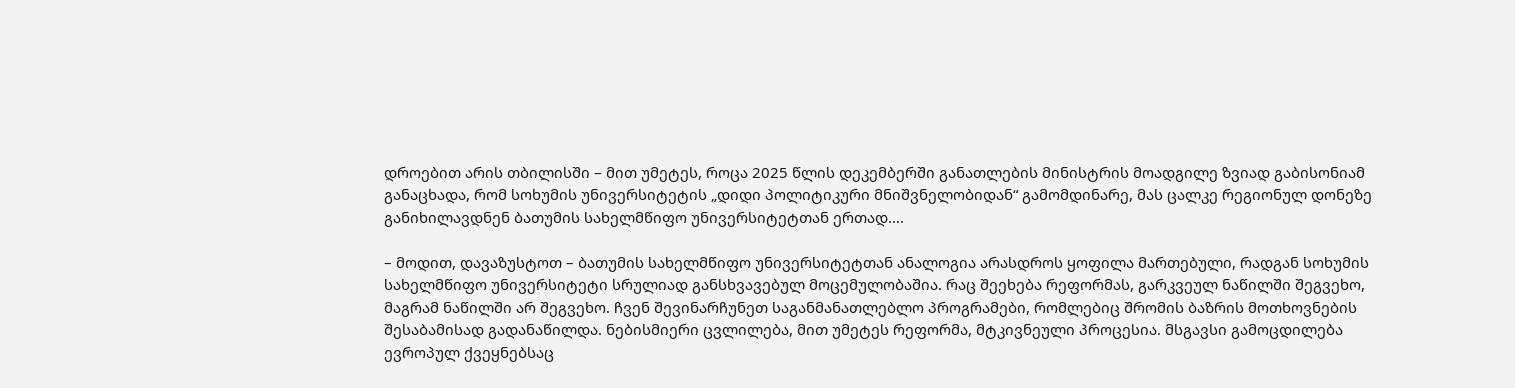დროებით არის თბილისში – მით უმეტეს, როცა 2025 წლის დეკემბერში განათლების მინისტრის მოადგილე ზვიად გაბისონიამ განაცხადა, რომ სოხუმის უნივერსიტეტის „დიდი პოლიტიკური მნიშვნელობიდან“ გამომდინარე, მას ცალკე რეგიონულ დონეზე განიხილავდნენ ბათუმის სახელმწიფო უნივერსიტეტთან ერთად….

– მოდით, დავაზუსტოთ – ბათუმის სახელმწიფო უნივერსიტეტთან ანალოგია არასდროს ყოფილა მართებული, რადგან სოხუმის სახელმწიფო უნივერსიტეტი სრულიად განსხვავებულ მოცემულობაშია. რაც შეეხება რეფორმას, გარკვეულ ნაწილში შეგვეხო, მაგრამ ნაწილში არ შეგვეხო. ჩვენ შევინარჩუნეთ საგანმანათლებლო პროგრამები, რომლებიც შრომის ბაზრის მოთხოვნების შესაბამისად გადანაწილდა. ნებისმიერი ცვლილება, მით უმეტეს რეფორმა, მტკივნეული პროცესია. მსგავსი გამოცდილება ევროპულ ქვეყნებსაც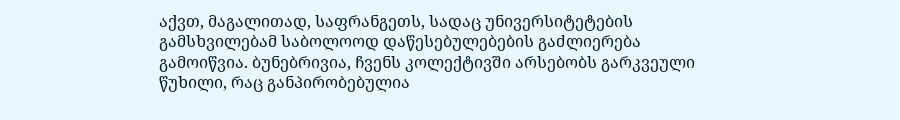აქვთ, მაგალითად, საფრანგეთს, სადაც უნივერსიტეტების გამსხვილებამ საბოლოოდ დაწესებულებების გაძლიერება გამოიწვია. ბუნებრივია, ჩვენს კოლექტივში არსებობს გარკვეული წუხილი, რაც განპირობებულია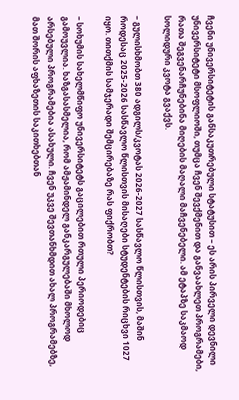ჩვენი უნივერსიტეტის განსაკუთრებული სტატუსით – ეს არის პირველი დევნილი უნივერსიტეტი მსოფლიოში, თუმცა ჩვენ შევქმენით და განვაახლეთ პროგრამები, რათა შეგვენარჩუნებინა მიღების მაღალი მაჩვენებელი. ამ ეტაპზე საკმაოდ სოლიდური კვოტა გვაქვს.

– გულისხმობთ 380 ადგილს/კვოტას 2026-2027 სასწავლო წლისთვის, მაშინ როდესაც 2025-2026 სასწავლო წლისთვის მისაღები სტუდენტების რიცხვი 1027 იყო. თითქმის სამჯერადი შემცირებაზე რას ფიქრობთ?

– სოხუმის სახელმწიფო უნივერსიტეტს გაცილებით რთული პერიოდებიც გამოუვლია. ხაზგასასმელია, რომ ამჟამინდელ განკარგულებაში მხოლოდ არსებული პროგრამებია ასახული. ჩვენ უკვე შევთანხმდით ახალ პროგრამებზე, მათ შორის აფხაზეთის საკითხებთან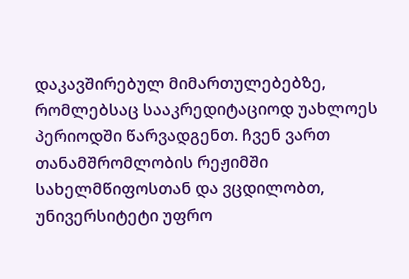დაკავშირებულ მიმართულებებზე, რომლებსაც სააკრედიტაციოდ უახლოეს პერიოდში წარვადგენთ. ჩვენ ვართ თანამშრომლობის რეჟიმში სახელმწიფოსთან და ვცდილობთ, უნივერსიტეტი უფრო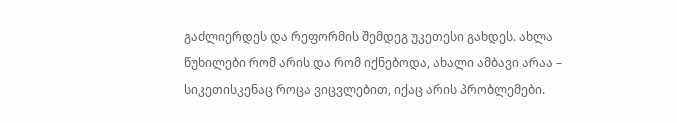გაძლიერდეს და რეფორმის შემდეგ უკეთესი გახდეს. ახლა წუხილები რომ არის და რომ იქნებოდა, ახალი ამბავი არაა – სიკეთისკენაც როცა ვიცვლებით, იქაც არის პრობლემები.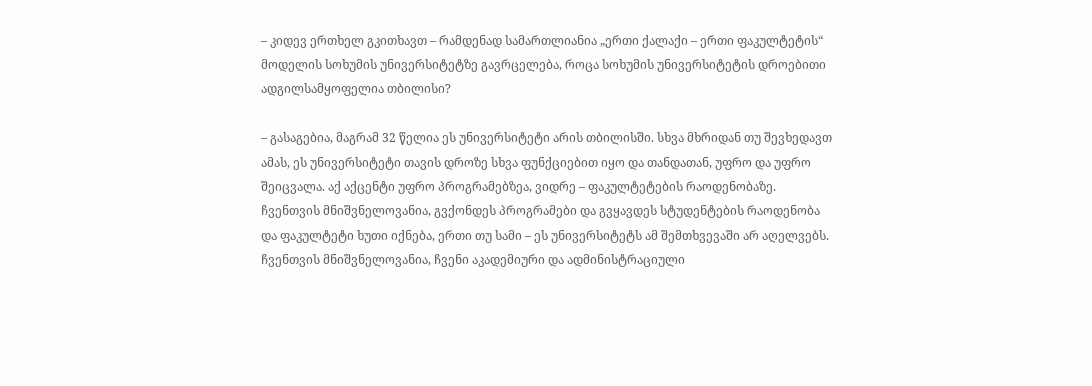– კიდევ ერთხელ გკითხავთ – რამდენად სამართლიანია „ერთი ქალაქი – ერთი ფაკულტეტის“ მოდელის სოხუმის უნივერსიტეტზე გავრცელება, როცა სოხუმის უნივერსიტეტის დროებითი ადგილსამყოფელია თბილისი?

– გასაგებია, მაგრამ 32 წელია ეს უნივერსიტეტი არის თბილისში. სხვა მხრიდან თუ შევხედავთ ამას, ეს უნივერსიტეტი თავის დროზე სხვა ფუნქციებით იყო და თანდათან, უფრო და უფრო შეიცვალა. აქ აქცენტი უფრო პროგრამებზეა, ვიდრე – ფაკულტეტების რაოდენობაზე. ჩვენთვის მნიშვნელოვანია, გვქონდეს პროგრამები და გვყავდეს სტუდენტების რაოდენობა და ფაკულტეტი ხუთი იქნება, ერთი თუ სამი – ეს უნივერსიტეტს ამ შემთხვევაში არ აღელვებს. ჩვენთვის მნიშვნელოვანია, ჩვენი აკადემიური და ადმინისტრაციული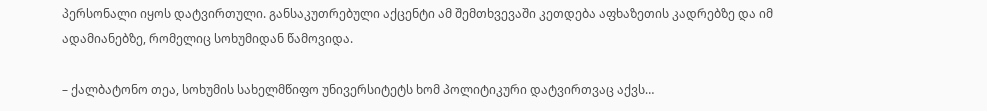პერსონალი იყოს დატვირთული. განსაკუთრებული აქცენტი ამ შემთხვევაში კეთდება აფხაზეთის კადრებზე და იმ ადამიანებზე, რომელიც სოხუმიდან წამოვიდა.

– ქალბატონო თეა, სოხუმის სახელმწიფო უნივერსიტეტს ხომ პოლიტიკური დატვირთვაც აქვს…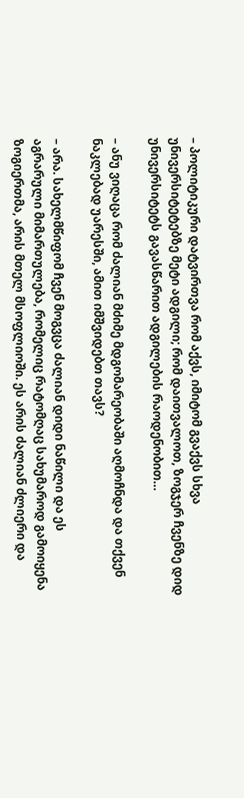– პოლიტიკური დატვირთვა რომ აქვს, იმიტომ გვაქვს სხვა უნივერსიტეტებზე მეტი ადგილი; რომ დაითვალოთ, ზოგჯერ ჩვენზე დიდ უნივერსიტეტს გავასწარით ადგილების რაოდენობით…

– ანუ ვიღაცა რომ ძალიან მძიმე მდგომარეობაში აღმოჩნდა და თქვენ ნაკლებად უარესში, ამით იმშვიდებთ თავს?

– არა. სახელმწიფომ ჩვენ მოგვცა ძალიან დიდი ნაწილი და ეს აგრარული მიმართულება, რომელიც რატომღაც სახუმაროდ გამოიყენა ზოგიერთმა, არის მთელ მსოფლიოში. ეს არის ძალიან ძლიერი და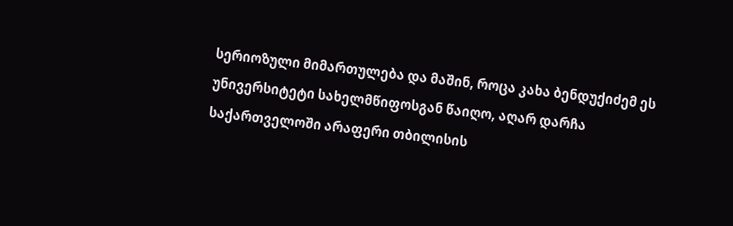სერიოზული მიმართულება და მაშინ, როცა კახა ბენდუქიძემ ეს უნივერსიტეტი სახელმწიფოსგან წაიღო, აღარ დარჩა საქართველოში არაფერი თბილისის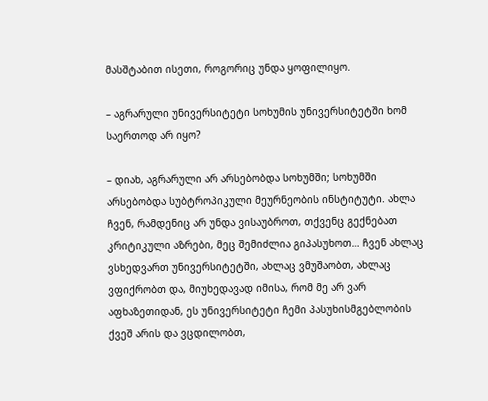მასშტაბით ისეთი, როგორიც უნდა ყოფილიყო.

– აგრარული უნივერსიტეტი სოხუმის უნივერსიტეტში ხომ საერთოდ არ იყო?

– დიახ, აგრარული არ არსებობდა სოხუმში; სოხუმში არსებობდა სუბტროპიკული მეურნეობის ინსტიტუტი. ახლა ჩვენ, რამდენიც არ უნდა ვისაუბროთ, თქვენც გექნებათ კრიტიკული აზრები, მეც შემიძლია გიპასუხოთ… ჩვენ ახლაც ვსხედვართ უნივერსიტეტში, ახლაც ვმუშაობთ, ახლაც ვფიქრობთ და, მიუხედავად იმისა, რომ მე არ ვარ აფხაზეთიდან, ეს უნივერსიტეტი ჩემი პასუხისმგებლობის ქვეშ არის და ვცდილობთ,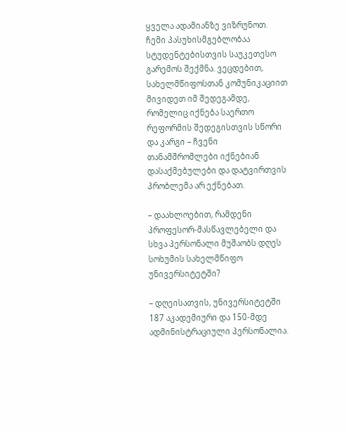ყველა ადამიანზე ვიზრუნოთ. ჩემი პასუხისმგებლობაა სტუდენტებისთვის საუკეთესო გარემოს შექმნა. ვეცდებით, სახელმწიფოსთან კომუნიკაციით მივიდეთ იმ შედეგამდე, რომელიც იქნება საერთო რეფორმის შედეგისთვის სწორი და კარგი – ჩვენი თანამშრომლები იქნებიან დასაქმებულები და დატვირთვის პრობლემა არ ექნებათ.

– დაახლოებით, რამდენი პროფესორ-მასწავლებელი და სხვა პერსონალი მუშაობს დღეს სოხუმის სახელმწიფო უნივერსიტეტში?

– დღეისათვის, უნივერსიტეტში 187 აკადემიური და 150-მდე ადმინისტრაციული პერსონალია.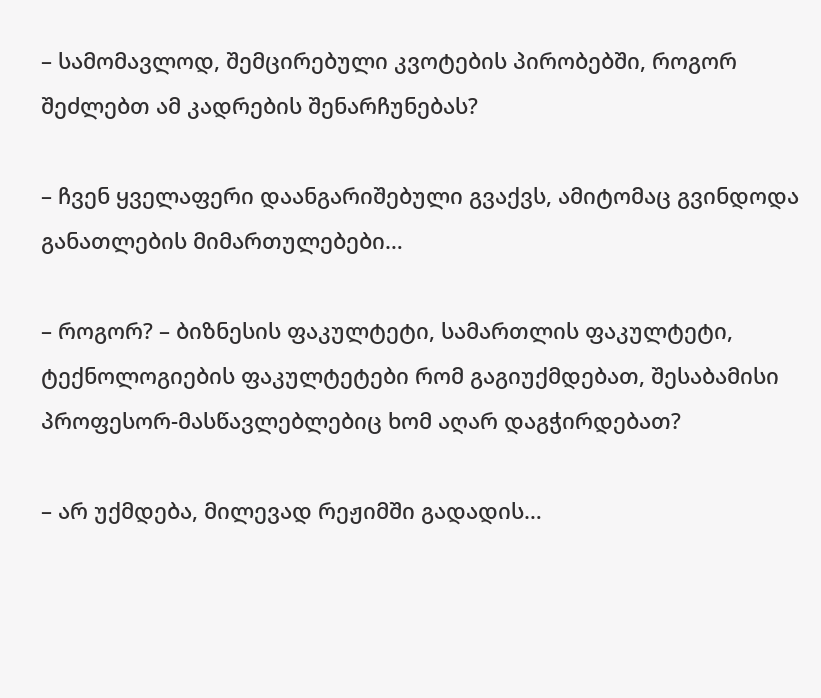– სამომავლოდ, შემცირებული კვოტების პირობებში, როგორ შეძლებთ ამ კადრების შენარჩუნებას?

– ჩვენ ყველაფერი დაანგარიშებული გვაქვს, ამიტომაც გვინდოდა განათლების მიმართულებები…

– როგორ? – ბიზნესის ფაკულტეტი, სამართლის ფაკულტეტი, ტექნოლოგიების ფაკულტეტები რომ გაგიუქმდებათ, შესაბამისი პროფესორ-მასწავლებლებიც ხომ აღარ დაგჭირდებათ?

– არ უქმდება, მილევად რეჟიმში გადადის…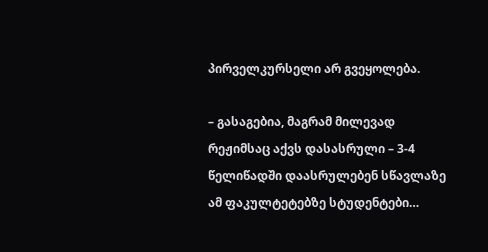პირველკურსელი არ გვეყოლება.

– გასაგებია, მაგრამ მილევად რეჟიმსაც აქვს დასასრული – 3-4 წელიწადში დაასრულებენ სწავლაზე ამ ფაკულტეტებზე სტუდენტები…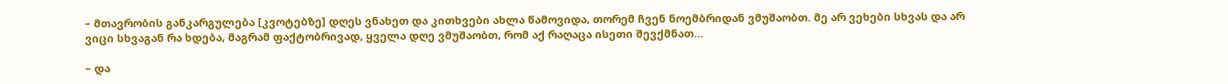– მთავრობის განკარგულება [კვოტებზე] დღეს ვნახეთ და კითხვები ახლა წამოვიდა, თორემ ჩვენ ნოემბრიდან ვმუშაობთ. მე არ ვეხები სხვას და არ ვიცი სხვაგან რა ხდება, მაგრამ ფაქტობრივად, ყველა დღე ვმუშაობთ, რომ აქ რაღაცა ისეთი შევქმნათ…

– და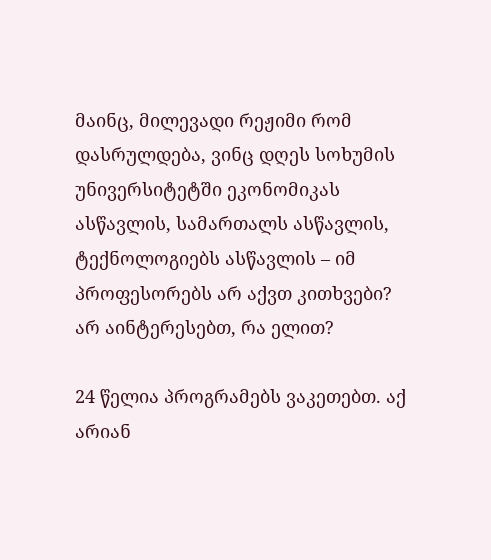მაინც, მილევადი რეჟიმი რომ დასრულდება, ვინც დღეს სოხუმის უნივერსიტეტში ეკონომიკას ასწავლის, სამართალს ასწავლის, ტექნოლოგიებს ასწავლის – იმ პროფესორებს არ აქვთ კითხვები? არ აინტერესებთ, რა ელით?

24 წელია პროგრამებს ვაკეთებთ. აქ არიან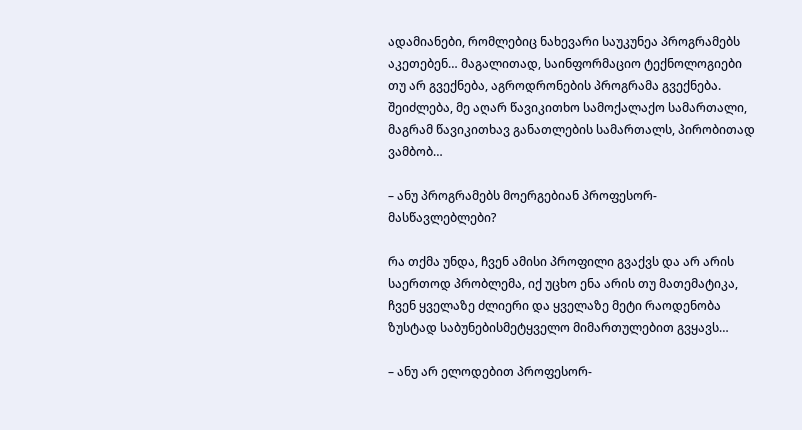ადამიანები, რომლებიც ნახევარი საუკუნეა პროგრამებს აკეთებენ… მაგალითად, საინფორმაციო ტექნოლოგიები თუ არ გვექნება, აგროდრონების პროგრამა გვექნება. შეიძლება, მე აღარ წავიკითხო სამოქალაქო სამართალი, მაგრამ წავიკითხავ განათლების სამართალს, პირობითად ვამბობ…

– ანუ პროგრამებს მოერგებიან პროფესორ-მასწავლებლები?

რა თქმა უნდა, ჩვენ ამისი პროფილი გვაქვს და არ არის საერთოდ პრობლემა, იქ უცხო ენა არის თუ მათემატიკა, ჩვენ ყველაზე ძლიერი და ყველაზე მეტი რაოდენობა ზუსტად საბუნებისმეტყველო მიმართულებით გვყავს…

– ანუ არ ელოდებით პროფესორ-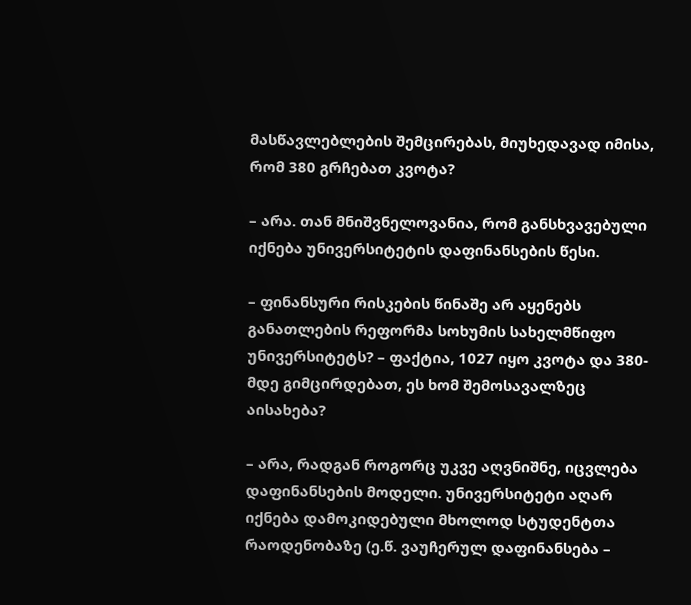მასწავლებლების შემცირებას, მიუხედავად იმისა, რომ 380 გრჩებათ კვოტა?

– არა. თან მნიშვნელოვანია, რომ განსხვავებული იქნება უნივერსიტეტის დაფინანსების წესი.

– ფინანსური რისკების წინაშე არ აყენებს განათლების რეფორმა სოხუმის სახელმწიფო უნივერსიტეტს? – ფაქტია, 1027 იყო კვოტა და 380-მდე გიმცირდებათ, ეს ხომ შემოსავალზეც აისახება?

– არა, რადგან როგორც უკვე აღვნიშნე, იცვლება დაფინანსების მოდელი. უნივერსიტეტი აღარ იქნება დამოკიდებული მხოლოდ სტუდენტთა რაოდენობაზე (ე.წ. ვაუჩერულ დაფინანსება –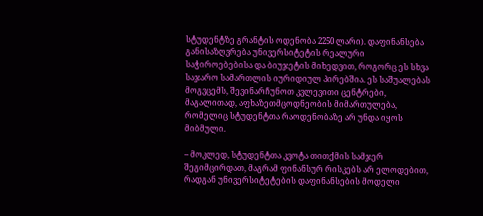სტუდენტზე გრანტის ოდენობა 2250 ლარი). დაფინანსება განისაზღვრება უნივერსიტეტის რეალური საჭიროებებისა და ბიუჯეტის მიხედვით, როგორც ეს სხვა საჯარო სამართლის იურიდიულ პირებშია. ეს საშუალებას მოგვცემს, შევინარჩუნოთ კვლევითი ცენტრები, მაგალითად, აფხაზეთმცოდნეობის მიმართულება, რომელიც სტუდენტთა რაოდენობაზე არ უნდა იყოს მიბმული.

– მოკლედ, სტუდენტთა კვოტა თითქმის სამჯერ შეგიმცირდათ, მაგრამ ფინანსურ რისკებს არ ელოდებით, რადგან უნივერსიტეტების დაფინანსების მოდელი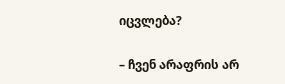იცვლება?

– ჩვენ არაფრის არ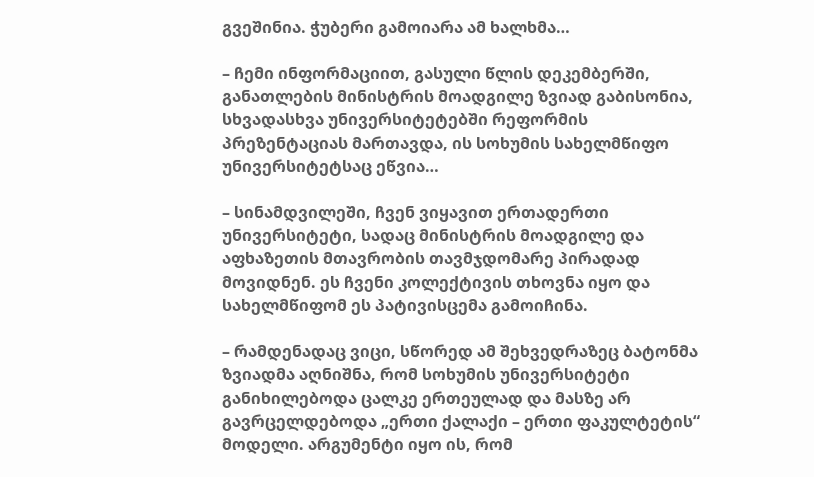გვეშინია. ჭუბერი გამოიარა ამ ხალხმა…

– ჩემი ინფორმაციით, გასული წლის დეკემბერში, განათლების მინისტრის მოადგილე ზვიად გაბისონია, სხვადასხვა უნივერსიტეტებში რეფორმის პრეზენტაციას მართავდა, ის სოხუმის სახელმწიფო უნივერსიტეტსაც ეწვია…

– სინამდვილეში, ჩვენ ვიყავით ერთადერთი უნივერსიტეტი, სადაც მინისტრის მოადგილე და აფხაზეთის მთავრობის თავმჯდომარე პირადად მოვიდნენ. ეს ჩვენი კოლექტივის თხოვნა იყო და სახელმწიფომ ეს პატივისცემა გამოიჩინა.

– რამდენადაც ვიცი, სწორედ ამ შეხვედრაზეც ბატონმა ზვიადმა აღნიშნა, რომ სოხუმის უნივერსიტეტი განიხილებოდა ცალკე ერთეულად და მასზე არ გავრცელდებოდა „ერთი ქალაქი – ერთი ფაკულტეტის“ მოდელი. არგუმენტი იყო ის, რომ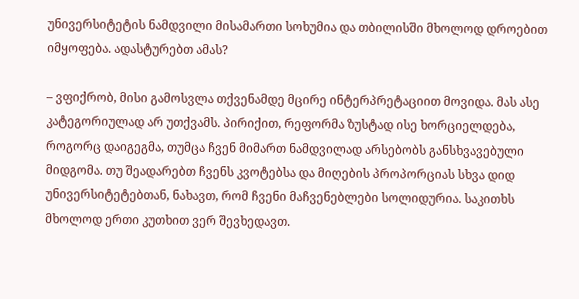უნივერსიტეტის ნამდვილი მისამართი სოხუმია და თბილისში მხოლოდ დროებით იმყოფება. ადასტურებთ ამას?

– ვფიქრობ, მისი გამოსვლა თქვენამდე მცირე ინტერპრეტაციით მოვიდა. მას ასე კატეგორიულად არ უთქვამს. პირიქით, რეფორმა ზუსტად ისე ხორციელდება, როგორც დაიგეგმა, თუმცა ჩვენ მიმართ ნამდვილად არსებობს განსხვავებული მიდგომა. თუ შეადარებთ ჩვენს კვოტებსა და მიღების პროპორციას სხვა დიდ უნივერსიტეტებთან, ნახავთ, რომ ჩვენი მაჩვენებლები სოლიდურია. საკითხს მხოლოდ ერთი კუთხით ვერ შევხედავთ.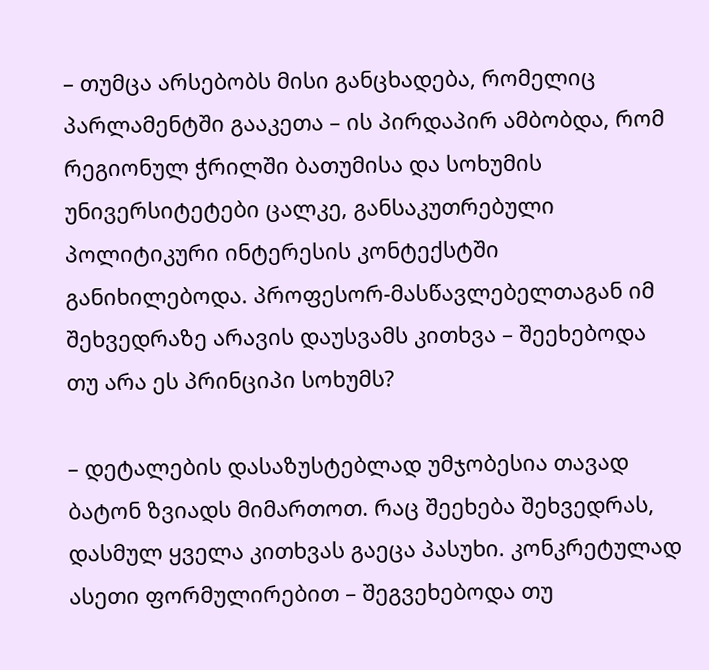– თუმცა არსებობს მისი განცხადება, რომელიც პარლამენტში გააკეთა – ის პირდაპირ ამბობდა, რომ რეგიონულ ჭრილში ბათუმისა და სოხუმის უნივერსიტეტები ცალკე, განსაკუთრებული პოლიტიკური ინტერესის კონტექსტში განიხილებოდა. პროფესორ-მასწავლებელთაგან იმ შეხვედრაზე არავის დაუსვამს კითხვა – შეეხებოდა თუ არა ეს პრინციპი სოხუმს?

– დეტალების დასაზუსტებლად უმჯობესია თავად ბატონ ზვიადს მიმართოთ. რაც შეეხება შეხვედრას, დასმულ ყველა კითხვას გაეცა პასუხი. კონკრეტულად ასეთი ფორმულირებით – შეგვეხებოდა თუ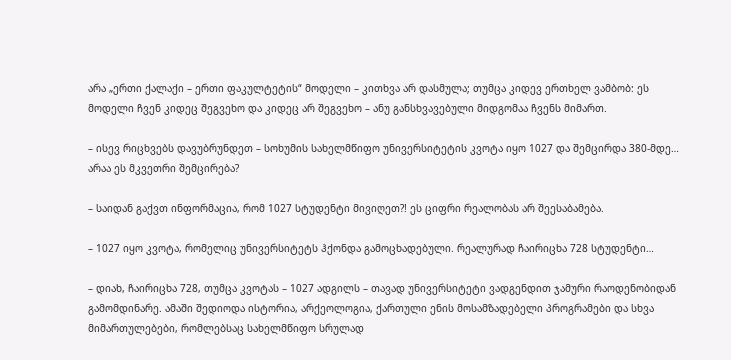არა „ერთი ქალაქი – ერთი ფაკულტეტის“ მოდელი – კითხვა არ დასმულა; თუმცა კიდევ ერთხელ ვამბობ: ეს მოდელი ჩვენ კიდეც შეგვეხო და კიდეც არ შეგვეხო – ანუ განსხვავებული მიდგომაა ჩვენს მიმართ.

– ისევ რიცხვებს დავუბრუნდეთ – სოხუმის სახელმწიფო უნივერსიტეტის კვოტა იყო 1027 და შემცირდა 380-მდე… არაა ეს მკვეთრი შემცირება?

– საიდან გაქვთ ინფორმაცია, რომ 1027 სტუდენტი მივიღეთ?! ეს ციფრი რეალობას არ შეესაბამება.

– 1027 იყო კვოტა, რომელიც უნივერსიტეტს ჰქონდა გამოცხადებული. რეალურად ჩაირიცხა 728 სტუდენტი…

– დიახ, ჩაირიცხა 728, თუმცა კვოტას – 1027 ადგილს – თავად უნივერსიტეტი ვადგენდით ჯამური რაოდენობიდან გამომდინარე. ამაში შედიოდა ისტორია, არქეოლოგია, ქართული ენის მოსამზადებელი პროგრამები და სხვა მიმართულებები, რომლებსაც სახელმწიფო სრულად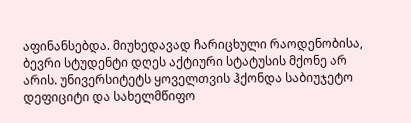აფინანსებდა. მიუხედავად ჩარიცხული რაოდენობისა, ბევრი სტუდენტი დღეს აქტიური სტატუსის მქონე არ არის. უნივერსიტეტს ყოველთვის ჰქონდა საბიუჯეტო დეფიციტი და სახელმწიფო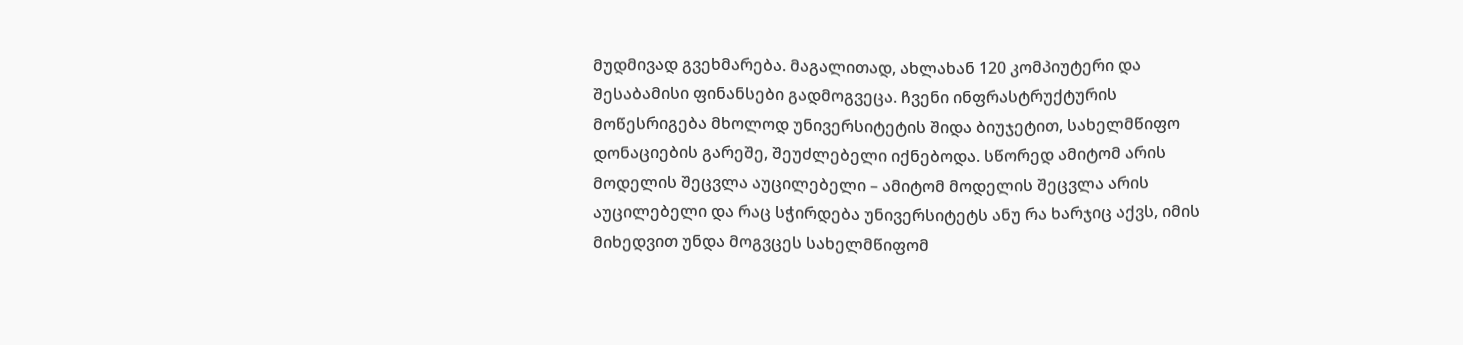მუდმივად გვეხმარება. მაგალითად, ახლახან 120 კომპიუტერი და შესაბამისი ფინანსები გადმოგვეცა. ჩვენი ინფრასტრუქტურის მოწესრიგება მხოლოდ უნივერსიტეტის შიდა ბიუჯეტით, სახელმწიფო დონაციების გარეშე, შეუძლებელი იქნებოდა. სწორედ ამიტომ არის მოდელის შეცვლა აუცილებელი – ამიტომ მოდელის შეცვლა არის აუცილებელი და რაც სჭირდება უნივერსიტეტს ანუ რა ხარჯიც აქვს, იმის მიხედვით უნდა მოგვცეს სახელმწიფომ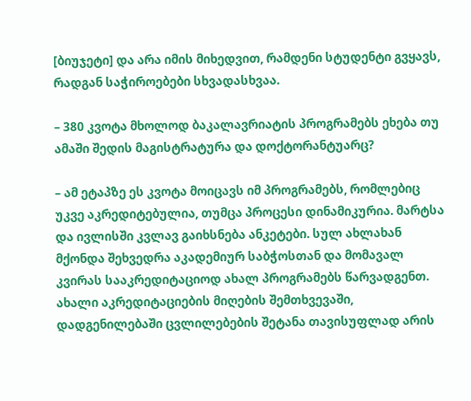[ბიუჯეტი] და არა იმის მიხედვით, რამდენი სტუდენტი გვყავს, რადგან საჭიროებები სხვადასხვაა.

– 380 კვოტა მხოლოდ ბაკალავრიატის პროგრამებს ეხება თუ ამაში შედის მაგისტრატურა და დოქტორანტუარც?

– ამ ეტაპზე ეს კვოტა მოიცავს იმ პროგრამებს, რომლებიც უკვე აკრედიტებულია, თუმცა პროცესი დინამიკურია. მარტსა და ივლისში კვლავ გაიხსნება ანკეტები. სულ ახლახან მქონდა შეხვედრა აკადემიურ საბჭოსთან და მომავალ კვირას სააკრედიტაციოდ ახალ პროგრამებს წარვადგენთ. ახალი აკრედიტაციების მიღების შემთხვევაში, დადგენილებაში ცვლილებების შეტანა თავისუფლად არის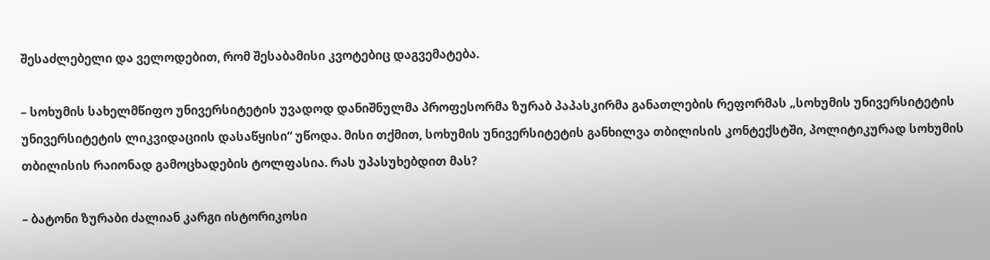შესაძლებელი და ველოდებით, რომ შესაბამისი კვოტებიც დაგვემატება.

– სოხუმის სახელმწიფო უნივერსიტეტის უვადოდ დანიშნულმა პროფესორმა ზურაბ პაპასკირმა განათლების რეფორმას „სოხუმის უნივერსიტეტის უნივერსიტეტის ლიკვიდაციის დასაწყისი“ უწოდა. მისი თქმით, სოხუმის უნივერსიტეტის განხილვა თბილისის კონტექსტში, პოლიტიკურად სოხუმის თბილისის რაიონად გამოცხადების ტოლფასია. რას უპასუხებდით მას?

– ბატონი ზურაბი ძალიან კარგი ისტორიკოსი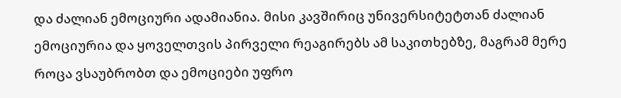და ძალიან ემოციური ადამიანია. მისი კავშირიც უნივერსიტეტთან ძალიან ემოციურია და ყოველთვის პირველი რეაგირებს ამ საკითხებზე, მაგრამ მერე როცა ვსაუბრობთ და ემოციები უფრო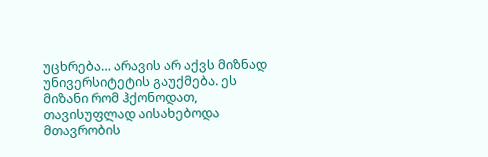უცხრება… არავის არ აქვს მიზნად უნივერსიტეტის გაუქმება. ეს მიზანი რომ ჰქონოდათ, თავისუფლად აისახებოდა მთავრობის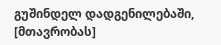გუშინდელ დადგენილებაში, [მთავრობას]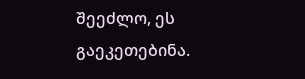შეეძლო, ეს გაეკეთებინა.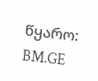წყარო: BM.GE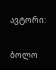ავტორი:

ბოლო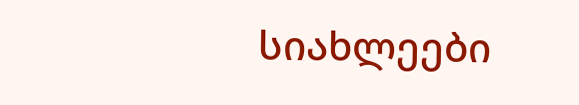სიახლეები